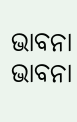ଭାବନା
ଭାବନା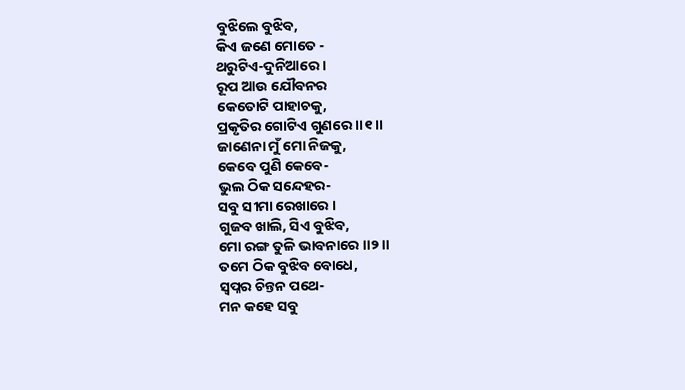ବୁଝିଲେ ବୁଝିବ,
କିଏ ଜଣେ ମୋତେ -
ଥରୁଟିଏ-ଦୁନିଆରେ ।
ରୂପ ଆଉ ଯୌବନର
କେତୋଟି ପାହାଚକୁ,
ପ୍ରକୃତିର ଗୋଟିଏ ଗୁଣରେ ।।୧।।
ଜାଣେନା ମୁଁ ମୋ ନିଜକୁ,
କେବେ ପୁଣି କେବେ-
ଭୁଲ ଠିକ ସନ୍ଦେହର-
ସବୁ ସୀମା ରେଖାରେ ।
ଗୁଜବ ଖାଲି, ସିଏ ବୁଝିବ,
ମୋ ରଙ୍ଗ ତୁଳି ଭାବନାରେ ।।୨।।
ତମେ ଠିକ ବୁଝିବ ବୋଧେ,
ସ୍ୱପ୍ନର ଚିନ୍ତନ ପଥେ-
ମନ କହେ ସବୁ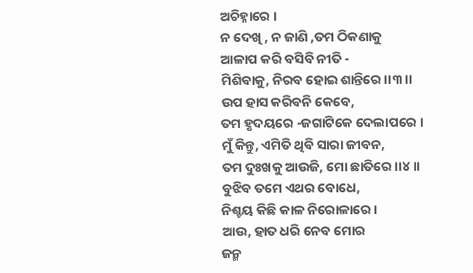ଅଚିହ୍ନାରେ ।
ନ ଦେଖି , ନ ଜାଣି ,ତମ ଠିକଣାକୁ
ଆଳାପ କରି ବସିବି ନୀତି -
ମିଶିବାକୁ, ନିରବ ହୋଇ ଶାନ୍ତିରେ ।।୩।।
ଉପ ହାସ କରିବନି କେବେ,
ତମ ହୃଦୟରେ -ଜଗାଟିକେ ଦେଲାପରେ ।
ମୁଁ କିନ୍ତୁ, ଏମିତି ଥିବି ସାରା ଜୀବନ,
ତମ ଦୁଃଖକୁ ଆଉଜି, ମୋ ଛାତିରେ ।।୪।।
ବୁଝିବ ତମେ ଏଥର ବୋଧେ,
ନିଶ୍ଚୟ କିଛି କାଳ ନିରୋଳାରେ ।
ଆଉ, ହାତ ଧରି ନେବ ମୋର
ଜନ୍ମ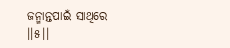ଜନ୍ମାନ୍ତପାଇଁ ସାଥିରେ ।।୫।।